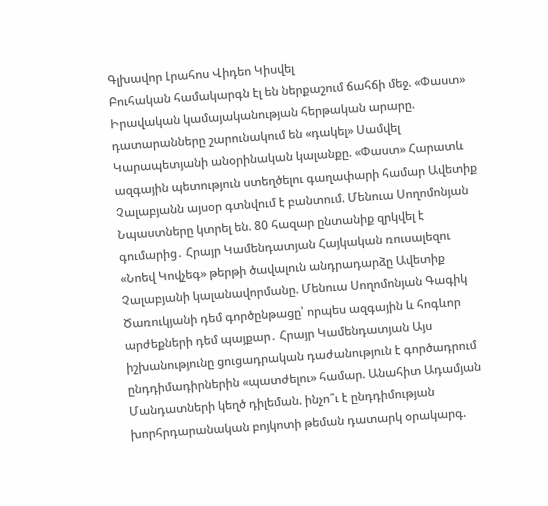Գլխավոր Լրահոս Վիդեո Կիսվել
Բուհական համակարգն էլ են ներքաշում ճահճի մեջ. «Փաստ» Իրավական կամայականության հերթական արարը. դատարանները շարունակում են «դակել» Սամվել Կարապետյանի անօրինական կալանքը. «Փաստ» Հարատև ազգային պետություն ստեղծելու գաղափարի համար Ավետիք Չալաբյանն այսօր գտնվում է բանտում. Մենուա Սողոմոնյան Նպաստները կտրել են. 80 հազար ընտանիք զրկվել է գումարից․ Հրայր Կամենդատյան Հայկական ռուսալեզու «Նոեվ Կովչեգ» թերթի ծավալուն անդրադարձը Ավետիք Չալաբյանի կալանավորմանը. Մենուա Սողոմոնյան Գագիկ Ծառուկյանի դեմ գործընթացը՝ որպես ազգային և հոգևոր արժեքների դեմ պայքար․ Հրայր Կամենդատյան Այս իշխանությունը ցուցադրական դաժանություն է գործադրում ընդդիմադիրներին «պատժելու» համար. Անահիտ Ադամյան Մանդատների կեղծ դիլեման. ինչո՞ւ է ընդդիմության խորհրդարանական բոյկոտի թեման դատարկ օրակարգ.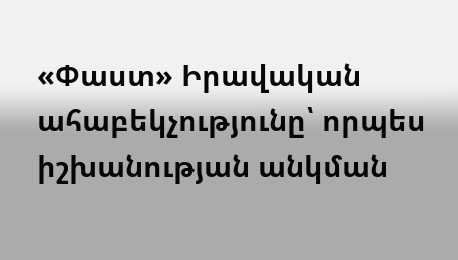«Փաստ» Իրավական ահաբեկչությունը՝ որպես իշխանության անկման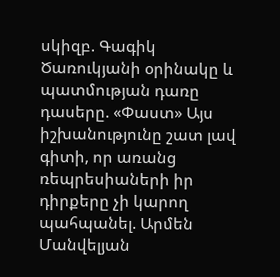սկիզբ. Գագիկ Ծառուկյանի օրինակը և պատմության դառը դասերը. «Փաստ» Այս իշխանությունը շատ լավ գիտի, որ առանց ռեպրեսիաների իր դիրքերը չի կարող պահպանել. Արմեն Մանվելյան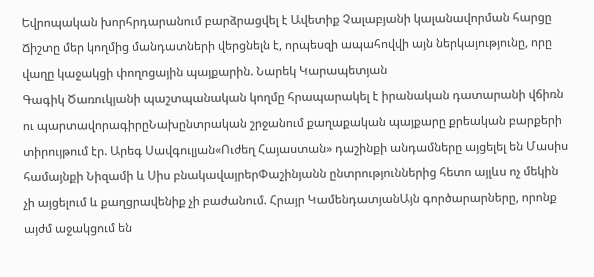Եվրոպական խորհրդարանում բարձրացվել է Ավետիք Չալաբյանի կալանավորման հարցը Ճիշտը մեր կողմից մանդատների վերցնելն է, որպեսզի ապահովվի այն ներկայությունը, որը վաղը կաջակցի փողոցային պայքարին. Նարեկ Կարապետյան
Գագիկ Ծառուկյանի պաշտպանական կողմը հրապարակել է իրանական դատարանի վճիռն ու պարտավորագիրըՆախընտրական շրջանում քաղաքական պայքարը քրեական բարքերի տիրույթում էր. Արեգ Սավգուլյան«Ուժեղ Հայաստան» դաշինքի անդամները այցելել են Մասիս համայնքի Նիզամի և Սիս բնակավայրերՓաշինյանն ընտրություններից հետո այլևս ոչ մեկին չի այցելում և քաղցրավենիք չի բաժանում. Հրայր ԿամենդատյանԱյն գործարարները, որոնք այժմ աջակցում են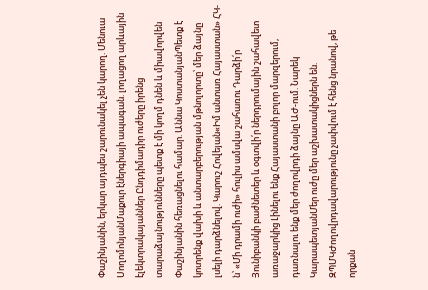Փաշինյանին, երկար այդպես շարունակել չեն կարող. Մենուա ՍողոմոնյանՄաքուր էներգիայի ապագան. լողացող արևային էլեկտրակայաններ Ընդդիմադիր ուժերը իրենց տարաձայնությունները պետք է մի կողմ դնեն և միավորվեն Փաշինյանին հեռացնելու համար. Աննա ԿոստանյանՊետք է կոտրենք վախի և անտարբերության մթնոլորտը՝ մեր ձայնը լսելի դարձնելով. Կարուշ Հովեյան«Իմ անտառ Հայաստան» ՀԿ-ն՝ «Մի դրամի ուժի» հուլիս ամսվա շահառու Դարձի՛ր Յունիբանկի բաժնետեր և օգտվի՛ր ներդրումային շահավետ առաջարկից Լինելու ենք Հայաստանի բոլոր մարզերում, դառնալու ենք մեր ժողովրդի ձայնը ԱԺ-ում. Նարեկ ԿարապետյանՄեր ուժը մեր աշխատակիցներն են. ԶՊՄԿԺողովրդավարությունը չափվում է հենց նրանով, թե որքան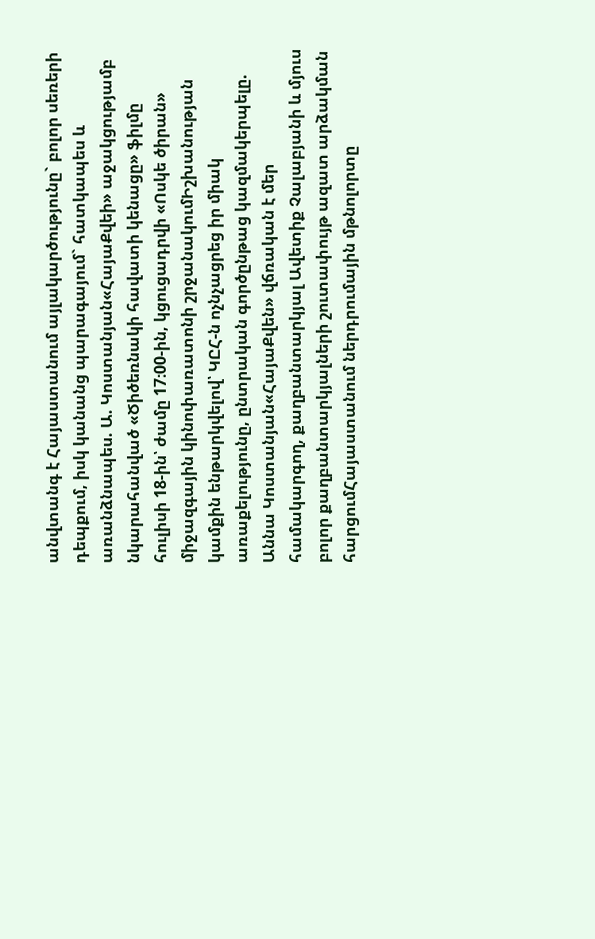անվտանգ է Հայաստանում այլակարծությունը` բոլոր սեռերի դեպքում, իսկ կանանց պարագայում` հատկապես և առանձնապես. Ա. Կոստանյան«ՀայաՔվեի» աջակցությամբ նկարահանված «Ծիծեռնակի հավատի կենացը» ֆիլմը հուլիսի 18-ին՝ ժամը 17։00-ին, կցուցադրվի «Ոսկե ծիրան» միջազգային կինոփառատոնի շրջանակումԻշխանության կամքին ենթարկվելով՝ ԿԸՀ-ն ոչնչացրեց իր միակ առաքելությունը, ընտրական գործընթաց կազմակերպելը. Աննա Կոստանյան«ՀայաՔվեն» վճռական է մեր համակարգող, քաղբանտարկյալ Ավետիք Չալաբյանի և մյուս բոլոր քաղբանտարկյալների շուտափույթ ազատ արձակման հարցումՀայաստանում ներդրումային մթնոլորտը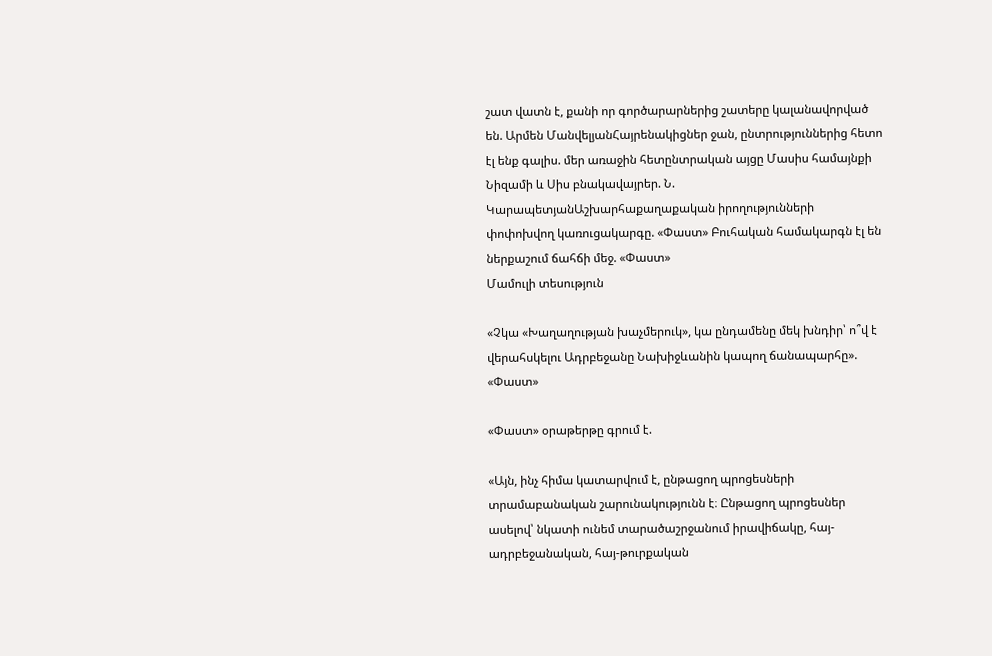շատ վատն է, քանի որ գործարարներից շատերը կալանավորված են. Արմեն ՄանվելյանՀայրենակիցներ ջան, ընտրություններից հետո էլ ենք գալիս. մեր առաջին հետընտրական այցը Մասիս համայնքի Նիզամի և Սիս բնակավայրեր. Ն. ԿարապետյանԱշխարհաքաղաքական իրողությունների փոփոխվող կառուցակարգը. «Փաստ» Բուհական համակարգն էլ են ներքաշում ճահճի մեջ. «Փաստ»
Մամուլի տեսություն

«Չկա «Խաղաղության խաչմերուկ», կա ընդամենը մեկ խնդիր՝ ո՞վ է վերահսկելու Ադրբեջանը Նախիջևանին կապող ճանապարհը». «Փաստ»

«Փաստ» օրաթերթը գրում է.

«Այն, ինչ հիմա կատարվում է, ընթացող պրոցեսների տրամաբանական շարունակությունն է։ Ընթացող պրոցեսներ ասելով՝ նկատի ունեմ տարածաշրջանում իրավիճակը, հայ-ադրբեջանական, հայ-թուրքական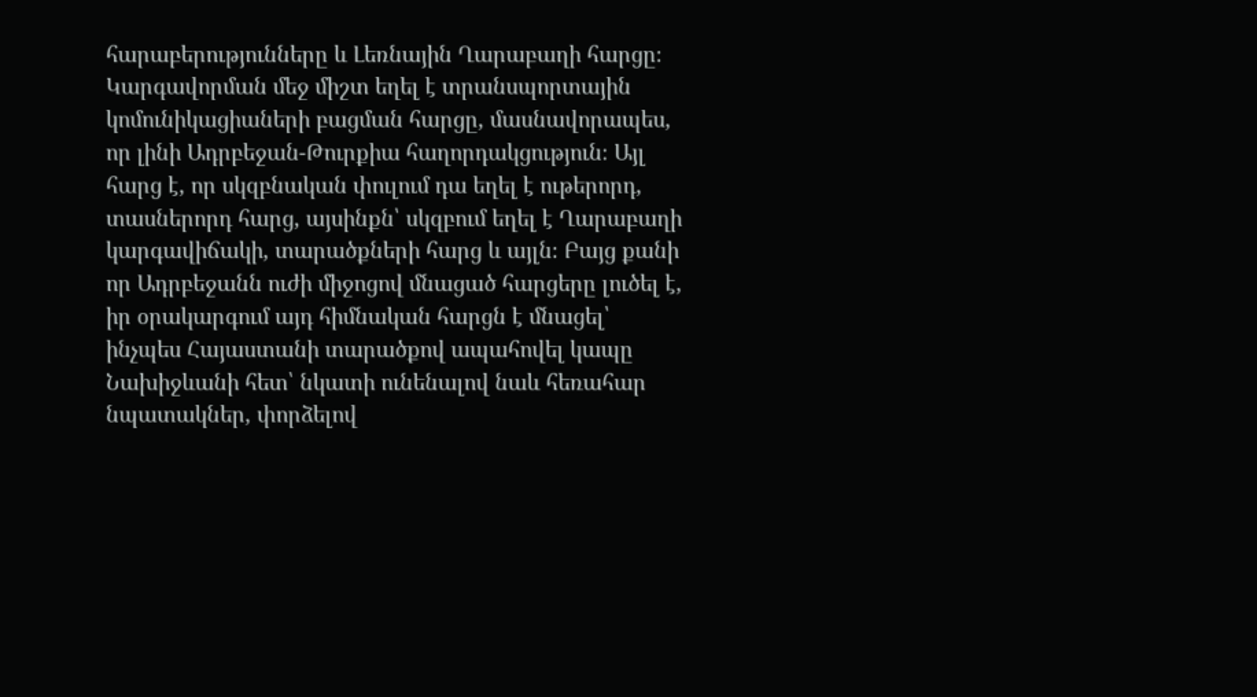հարաբերությունները և Լեռնային Ղարաբաղի հարցը։ Կարգավորման մեջ միշտ եղել է տրանսպորտային կոմունիկացիաների բացման հարցը, մասնավորապես, որ լինի Ադրբեջան-Թուրքիա հաղորդակցություն։ Այլ հարց է, որ սկզբնական փուլում դա եղել է ութերորդ, տասներորդ հարց, այսինքն՝ սկզբում եղել է Ղարաբաղի կարգավիճակի, տարածքների հարց և այլն։ Բայց քանի որ Ադրբեջանն ուժի միջոցով մնացած հարցերը լուծել է, իր օրակարգում այդ հիմնական հարցն է մնացել՝ ինչպես Հայաստանի տարածքով ապահովել կապը Նախիջևանի հետ՝ նկատի ունենալով նաև հեռահար նպատակներ, փորձելով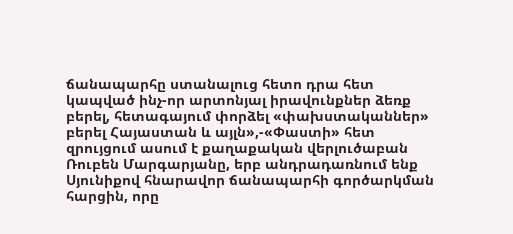ճանապարհը ստանալուց հետո դրա հետ կապված ինչ-որ արտոնյալ իրավունքներ ձեռք բերել, հետագայում փորձել «փախստականներ» բերել Հայաստան և այլն»,-«Փաստի» հետ զրույցում ասում է քաղաքական վերլուծաբան Ռուբեն Մարգարյանը, երբ անդրադառնում ենք Սյունիքով հնարավոր ճանապարհի գործարկման հարցին, որը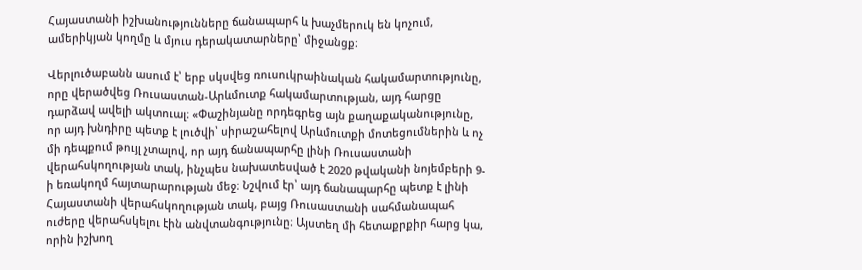Հայաստանի իշխանությունները ճանապարհ և խաչմերուկ են կոչում, ամերիկյան կողմը և մյուս դերակատարները՝ միջանցք։

Վերլուծաբանն ասում է՝ երբ սկսվեց ռուսուկրաինական հակամարտությունը, որը վերածվեց Ռուսաստան-Արևմուտք հակամարտության, այդ հարցը դարձավ ավելի ակտուալ։ «Փաշինյանը որդեգրեց այն քաղաքականությունը, որ այդ խնդիրը պետք է լուծվի՝ սիրաշահելով Արևմուտքի մոտեցումներին և ոչ մի դեպքում թույլ չտալով, որ այդ ճանապարհը լինի Ռուսաստանի վերահսկողության տակ, ինչպես նախատեսված է 2020 թվականի նոյեմբերի 9-ի եռակողմ հայտարարության մեջ։ Նշվում էր՝ այդ ճանապարհը պետք է լինի Հայաստանի վերահսկողության տակ, բայց Ռուսաստանի սահմանապահ ուժերը վերահսկելու էին անվտանգությունը։ Այստեղ մի հետաքրքիր հարց կա, որին իշխող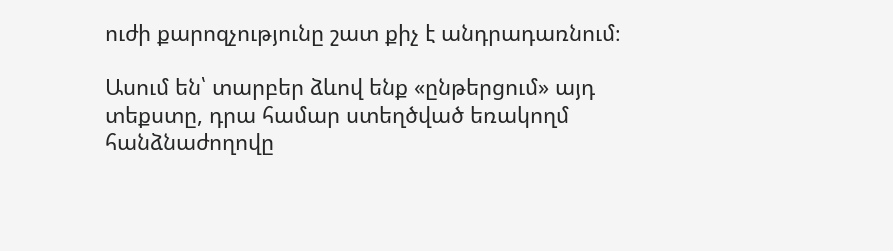ուժի քարոզչությունը շատ քիչ է անդրադառնում։

Ասում են՝ տարբեր ձևով ենք «ընթերցում» այդ տեքստը, դրա համար ստեղծված եռակողմ հանձնաժողովը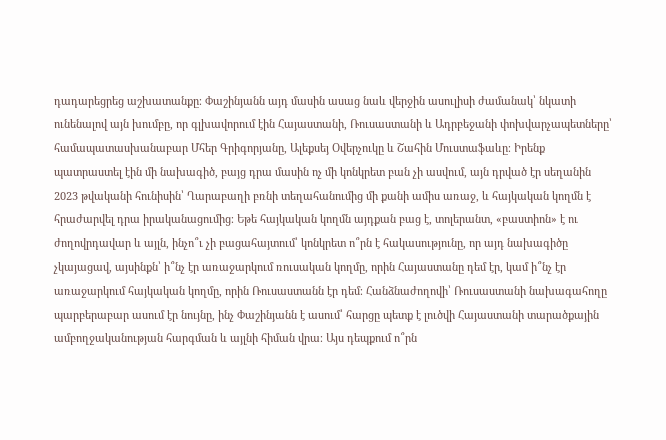դադարեցրեց աշխատանքը։ Փաշինյանն այդ մասին ասաց նաև վերջին ասուլիսի ժամանակ՝ նկատի ունենալով այն խումբը, որ գլխավորում էին Հայաստանի, Ռուսաստանի և Ադրբեջանի փոխվարչապետները՝ համապատասխանաբար Մհեր Գրիգորյանը, Ալեքսեյ Օվերչուկը և Շահին Մուստաֆաևը։ Իրենք պատրաստել էին մի նախագիծ, բայց դրա մասին ոչ մի կոնկրետ բան չի ասվում, այն դրված էր սեղանին 2023 թվականի հունիսին՝ Ղարաբաղի բռնի տեղահանումից մի քանի ամիս առաջ, և հայկական կողմն է հրաժարվել դրա իրականացումից։ Եթե հայկական կողմն այդքան բաց է, տոլերանտ, «բաստիոն» է ու ժողովրդավար և այլն, ինչո՞ւ չի բացահայտում՝ կոնկրետ ո՞րն է հակասությունը, որ այդ նախագիծը չկայացավ, այսինքն՝ ի՞նչ էր առաջարկում ռուսական կողմը, որին Հայաստանը դեմ էր, կամ ի՞նչ էր առաջարկում հայկական կողմը, որին Ռուսաստանն էր դեմ։ Հանձնաժողովի՝ Ռուսաստանի նախագահողը պարբերաբար ասում էր նույնը, ինչ Փաշինյանն է ասում՝ հարցը պետք է լուծվի Հայաստանի տարածքային ամբողջականության հարգման և այլնի հիման վրա։ Այս դեպքում ո՞րն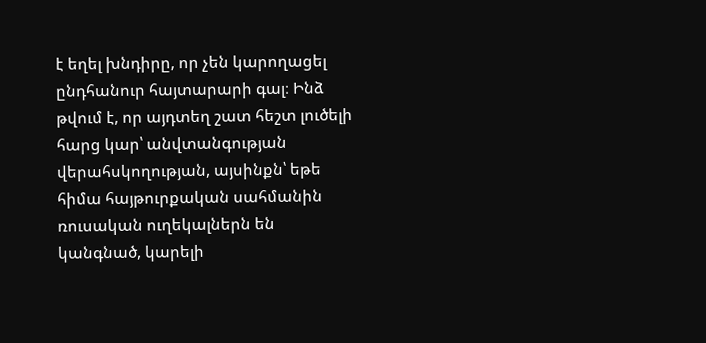է եղել խնդիրը, որ չեն կարողացել ընդհանուր հայտարարի գալ։ Ինձ թվում է, որ այդտեղ շատ հեշտ լուծելի հարց կար՝ անվտանգության վերահսկողության, այսինքն՝ եթե հիմա հայթուրքական սահմանին ռուսական ուղեկալներն են կանգնած, կարելի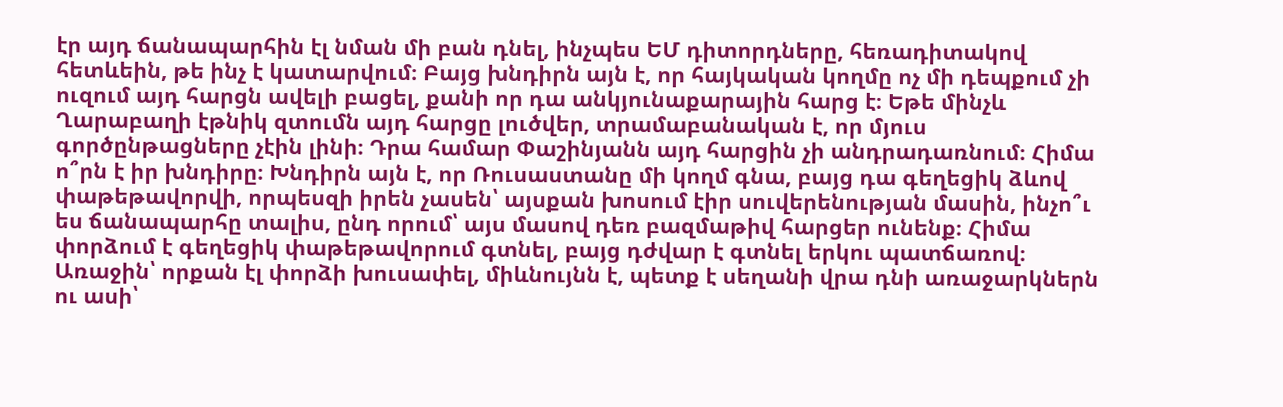էր այդ ճանապարհին էլ նման մի բան դնել, ինչպես ԵՄ դիտորդները, հեռադիտակով հետևեին, թե ինչ է կատարվում։ Բայց խնդիրն այն է, որ հայկական կողմը ոչ մի դեպքում չի ուզում այդ հարցն ավելի բացել, քանի որ դա անկյունաքարային հարց է։ Եթե մինչև Ղարաբաղի էթնիկ զտումն այդ հարցը լուծվեր, տրամաբանական է, որ մյուս գործընթացները չէին լինի։ Դրա համար Փաշինյանն այդ հարցին չի անդրադառնում։ Հիմա ո՞րն է իր խնդիրը։ Խնդիրն այն է, որ Ռուսաստանը մի կողմ գնա, բայց դա գեղեցիկ ձևով փաթեթավորվի, որպեսզի իրեն չասեն՝ այսքան խոսում էիր սուվերենության մասին, ինչո՞ւ ես ճանապարհը տալիս, ընդ որում՝ այս մասով դեռ բազմաթիվ հարցեր ունենք։ Հիմա փորձում է գեղեցիկ փաթեթավորում գտնել, բայց դժվար է գտնել երկու պատճառով։ Առաջին՝ որքան էլ փորձի խուսափել, միևնույնն է, պետք է սեղանի վրա դնի առաջարկներն ու ասի՝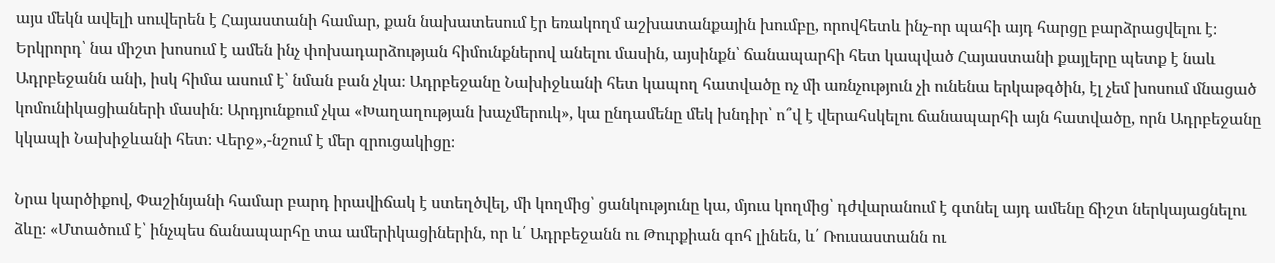այս մեկն ավելի սուվերեն է Հայաստանի համար, քան նախատեսում էր եռակողմ աշխատանքային խումբը, որովհետև ինչ-որ պահի այդ հարցը բարձրացվելու է։ Երկրորդ՝ նա միշտ խոսում է ամեն ինչ փոխադարձության հիմունքներով անելու մասին, այսինքն՝ ճանապարհի հետ կապված Հայաստանի քայլերը պետք է նաև Ադրբեջանն անի, իսկ հիմա ասում է՝ նման բան չկա։ Ադրբեջանը Նախիջևանի հետ կապող հատվածը ոչ մի առնչություն չի ունենա երկաթգծին, էլ չեմ խոսում մնացած կոմունիկացիաների մասին։ Արդյունքում չկա «Խաղաղության խաչմերուկ», կա ընդամենը մեկ խնդիր՝ ո՞վ է վերահսկելու ճանապարհի այն հատվածը, որն Ադրբեջանը կկապի Նախիջևանի հետ։ Վերջ»,-նշում է մեր զրուցակիցը։

Նրա կարծիքով, Փաշինյանի համար բարդ իրավիճակ է ստեղծվել, մի կողմից՝ ցանկությունը կա, մյուս կողմից՝ դժվարանում է գտնել այդ ամենը ճիշտ ներկայացնելու ձևը։ «Մտածում է՝ ինչպես ճանապարհը տա ամերիկացիներին, որ և՛ Ադրբեջանն ու Թուրքիան գոհ լինեն, և՛ Ռուսաստանն ու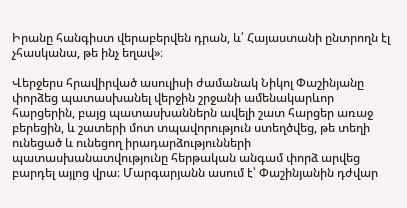Իրանը հանգիստ վերաբերվեն դրան, և՛ Հայաստանի ընտրողն էլ չհասկանա, թե ինչ եղավ»։

Վերջերս հրավիրված ասուլիսի ժամանակ Նիկոլ Փաշինյանը փորձեց պատասխանել վերջին շրջանի ամենակարևոր հարցերին, բայց պատասխաններն ավելի շատ հարցեր առաջ բերեցին, և շատերի մոտ տպավորություն ստեղծվեց, թե տեղի ունեցած և ունեցող իրադարձությունների պատասխանատվությունը հերթական անգամ փորձ արվեց բարդել այլոց վրա։ Մարգարյանն ասում է՝ Փաշինյանին դժվար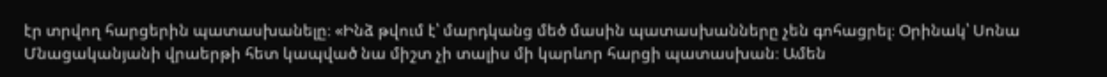էր տրվող հարցերին պատասխանելը։ «Ինձ թվում է՝ մարդկանց մեծ մասին պատասխանները չեն գոհացրել։ Օրինակ՝ Սոնա Մնացականյանի վրաերթի հետ կապված նա միշտ չի տալիս մի կարևոր հարցի պատասխան։ Ամեն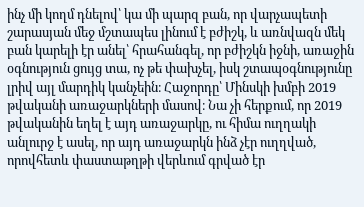ինչ մի կողմ դնելով՝ կա մի պարզ բան, որ վարչապետի շարասյան մեջ մշտապես լինում է բժիշկ, և առնվազն մեկ բան կարելի էր անել՝ հրահանգել, որ բժիշկն իջնի, առաջին օգնություն ցույց տա, ոչ թե փախչել, իսկ շտապօգնությունը լրիվ այլ մարդիկ կանչեին։ Հաջորդը՝ Մինսկի խմբի 2019 թվականի առաջարկների մասով։ Նա չի հերքում, որ 2019 թվականին եղել է այդ առաջարկը, ու հիմա ուղղակի անլուրջ է ասել, որ այդ առաջարկն ինձ չէր ուղղված, որովհետև փաստաթղթի վերևում գրված էր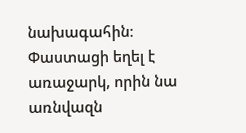նախագահին։ Փաստացի եղել է առաջարկ, որին նա առնվազն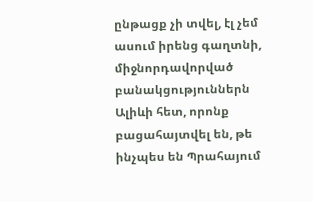ընթացք չի տվել, էլ չեմ ասում իրենց գաղտնի, միջնորդավորված բանակցություններն Ալիևի հետ, որոնք բացահայտվել են, թե ինչպես են Պրահայում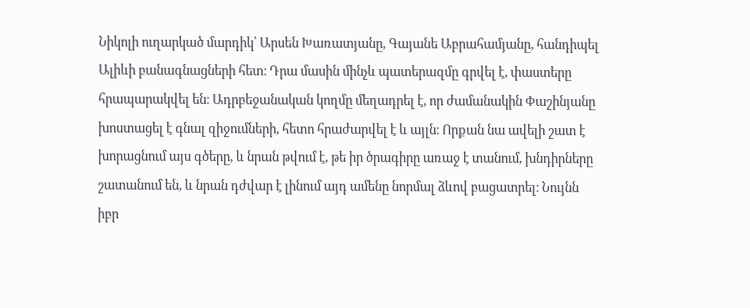Նիկոլի ուղարկած մարդիկ՝ Արսեն Խառատյանը, Գայանե Աբրահամյանը, հանդիպել Ալիևի բանագնացների հետ։ Դրա մասին մինչև պատերազմը գրվել է, փաստերը հրապարակվել են։ Ադրբեջանական կողմը մեղադրել է, որ ժամանակին Փաշինյանը խոստացել է գնալ զիջումների, հետո հրաժարվել է և այլն։ Որքան նա ավելի շատ է խորացնում այս գծերը, և նրան թվում է, թե իր ծրագիրը առաջ է տանում, խնդիրները շատանում են, և նրան դժվար է լինում այդ ամենը նորմալ ձևով բացատրել։ Նույնն իբր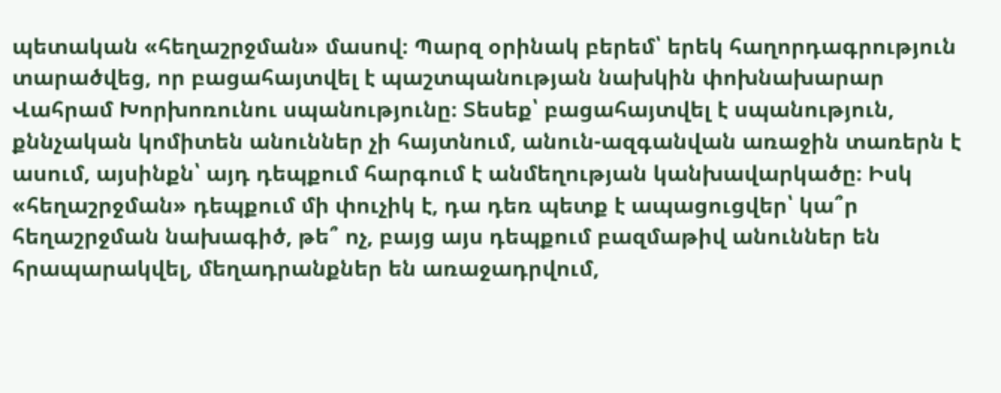պետական «հեղաշրջման» մասով։ Պարզ օրինակ բերեմ՝ երեկ հաղորդագրություն տարածվեց, որ բացահայտվել է պաշտպանության նախկին փոխնախարար Վահրամ Խորխոռունու սպանությունը։ Տեսեք՝ բացահայտվել է սպանություն, քննչական կոմիտեն անուններ չի հայտնում, անուն-ազգանվան առաջին տառերն է ասում, այսինքն՝ այդ դեպքում հարգում է անմեղության կանխավարկածը։ Իսկ «հեղաշրջման» դեպքում մի փուչիկ է, դա դեռ պետք է ապացուցվեր՝ կա՞ր հեղաշրջման նախագիծ, թե՞ ոչ, բայց այս դեպքում բազմաթիվ անուններ են հրապարակվել, մեղադրանքներ են առաջադրվում,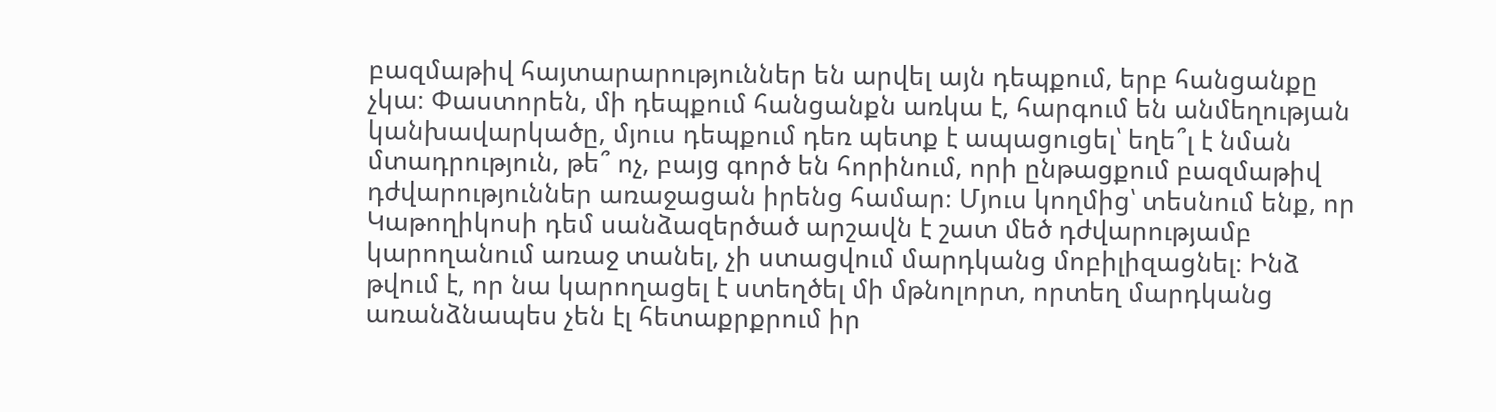բազմաթիվ հայտարարություններ են արվել այն դեպքում, երբ հանցանքը չկա։ Փաստորեն, մի դեպքում հանցանքն առկա է, հարգում են անմեղության կանխավարկածը, մյուս դեպքում դեռ պետք է ապացուցել՝ եղե՞լ է նման մտադրություն, թե՞ ոչ, բայց գործ են հորինում, որի ընթացքում բազմաթիվ դժվարություններ առաջացան իրենց համար։ Մյուս կողմից՝ տեսնում ենք, որ Կաթողիկոսի դեմ սանձազերծած արշավն է շատ մեծ դժվարությամբ կարողանում առաջ տանել, չի ստացվում մարդկանց մոբիլիզացնել։ Ինձ թվում է, որ նա կարողացել է ստեղծել մի մթնոլորտ, որտեղ մարդկանց առանձնապես չեն էլ հետաքրքրում իր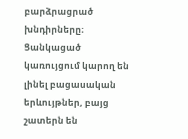բարձրացրած խնդիրները։ Ցանկացած կառույցում կարող են լինել բացասական երևույթներ, բայց շատերն են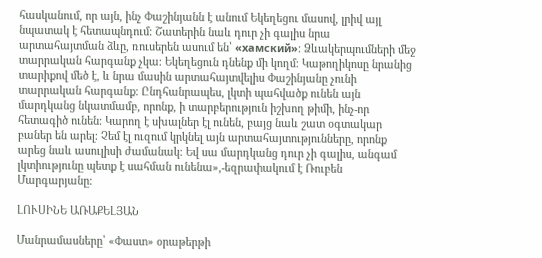հասկանում, որ այն, ինչ Փաշինյանն է անում Եկեղեցու մասով, լրիվ այլ նպատակ է հետապնդում։ Շատերին նաև դուր չի գալիս նրա արտահայտման ձևը, ռուսերեն ասում են՝ «хамский»։ Ձևակերպումների մեջ տարրական հարգանք չկա։ Եկեղեցուն դնենք մի կողմ։ Կաթողիկոսը նրանից տարիքով մեծ է, և նրա մասին արտահայտվելիս Փաշինյանը չունի տարրական հարգանք։ Ընդհանրապես, լկտի պահվածք ունեն այն մարդկանց նկատմամբ, որոնք, ի տարբերություն իշխող թիմի, ինչ-որ հետագիծ ունեն։ Կարող է սխալներ էլ ունեն, բայց նաև շատ օգտակար բաներ են արել։ Չեմ էլ ուզում կրկնել այն արտահայտությունները, որոնք արեց նաև ասուլիսի ժամանակ։ Եվ սա մարդկանց դուր չի գալիս, անգամ լկտիությունը պետք է սահման ունենա»,-եզրափակում է Ռուբեն Մարգարյանը։

ԼՈՒՍԻՆԵ ԱՌԱՔԵԼՅԱՆ

Մանրամասները՝ «Փաստ» օրաթերթի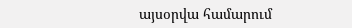այսօրվա համարում